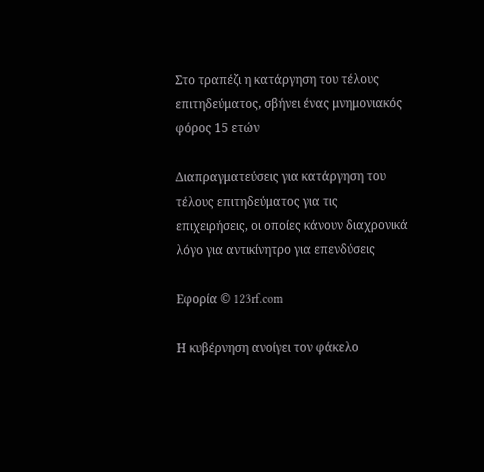Στο τραπέζι η κατάργηση του τέλους επιτηδεύματος, σβήνει ένας μνημονιακός φόρος 15 ετών

Διαπραγματεύσεις για κατάργηση του τέλους επιτηδεύματος για τις επιχειρήσεις, οι οποίες κάνουν διαχρονικά λόγο για αντικίνητρο για επενδύσεις

Εφορία © 123rf.com

Η κυβέρνηση ανοίγει τον φάκελο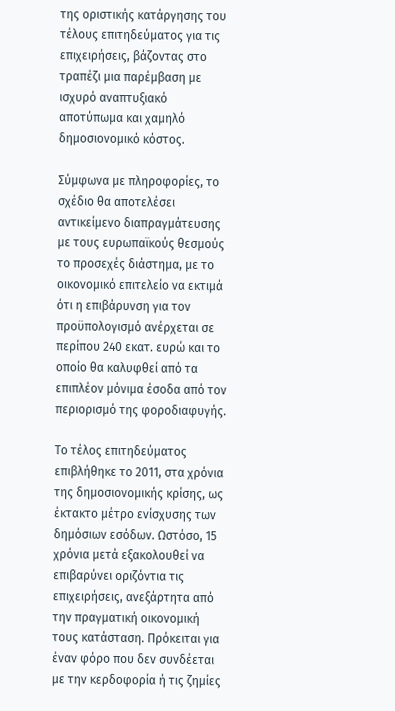της οριστικής κατάργησης του τέλους επιτηδεύματος για τις επιχειρήσεις, βάζοντας στο τραπέζι μια παρέμβαση με ισχυρό αναπτυξιακό αποτύπωμα και χαμηλό δημοσιονομικό κόστος.

Σύμφωνα με πληροφορίες, το σχέδιο θα αποτελέσει αντικείμενο διαπραγμάτευσης με τους ευρωπαϊκούς θεσμούς το προσεχές διάστημα, με το οικονομικό επιτελείο να εκτιμά ότι η επιβάρυνση για τον προϋπολογισμό ανέρχεται σε περίπου 240 εκατ. ευρώ και το οποίο θα καλυφθεί από τα επιπλέον μόνιμα έσοδα από τον περιορισμό της φοροδιαφυγής.

Το τέλος επιτηδεύματος επιβλήθηκε το 2011, στα χρόνια της δημοσιονομικής κρίσης, ως έκτακτο μέτρο ενίσχυσης των δημόσιων εσόδων. Ωστόσο, 15 χρόνια μετά εξακολουθεί να επιβαρύνει οριζόντια τις επιχειρήσεις, ανεξάρτητα από την πραγματική οικονομική τους κατάσταση. Πρόκειται για έναν φόρο που δεν συνδέεται με την κερδοφορία ή τις ζημίες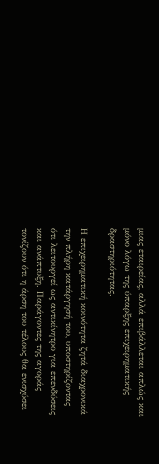μιας εταιρείας, αλλά επιβάλλεται απλώς και μόνο λόγω της ύπαρξης επιχειρηματικής δραστηριότητας.

Η επιχειρηματική κοινότητα ζητά διαχρονικά την πλήρη κατάργησή του, υποστηρίζοντας ότι λειτουργεί ως αντικίνητρο για επενδύσεις και ανάπτυξη. Παράγοντες της αγοράς τονίζουν ότι η άρση του τέλους θα ενισχύσει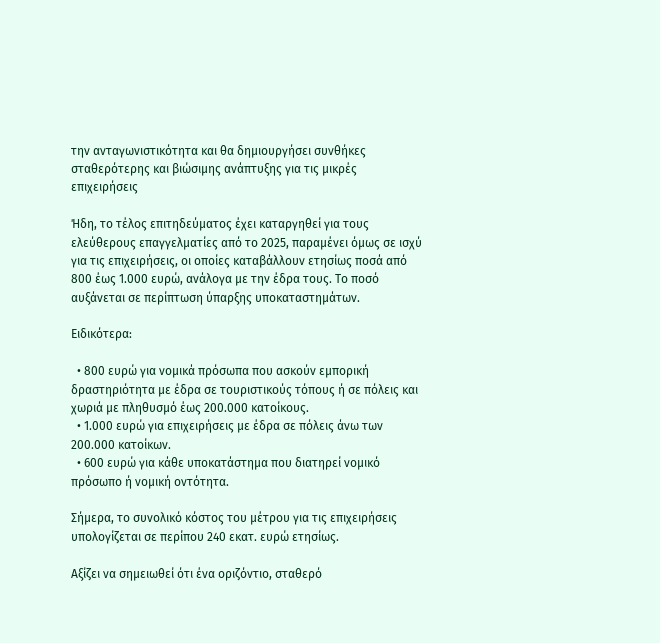την ανταγωνιστικότητα και θα δημιουργήσει συνθήκες σταθερότερης και βιώσιμης ανάπτυξης για τις μικρές επιχειρήσεις

Ήδη, το τέλος επιτηδεύματος έχει καταργηθεί για τους ελεύθερους επαγγελματίες από το 2025, παραμένει όμως σε ισχύ για τις επιχειρήσεις, οι οποίες καταβάλλουν ετησίως ποσά από 800 έως 1.000 ευρώ, ανάλογα με την έδρα τους. Το ποσό αυξάνεται σε περίπτωση ύπαρξης υποκαταστημάτων.

Ειδικότερα:

  • 800 ευρώ για νομικά πρόσωπα που ασκούν εμπορική δραστηριότητα με έδρα σε τουριστικούς τόπους ή σε πόλεις και χωριά με πληθυσμό έως 200.000 κατοίκους.
  • 1.000 ευρώ για επιχειρήσεις με έδρα σε πόλεις άνω των 200.000 κατοίκων.
  • 600 ευρώ για κάθε υποκατάστημα που διατηρεί νομικό πρόσωπο ή νομική οντότητα.

Σήμερα, το συνολικό κόστος του μέτρου για τις επιχειρήσεις υπολογίζεται σε περίπου 240 εκατ. ευρώ ετησίως.

Αξίζει να σημειωθεί ότι ένα οριζόντιο, σταθερό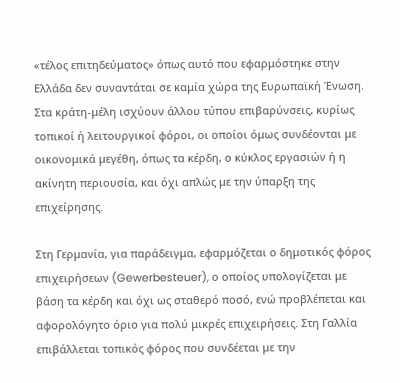«τέλος επιτηδεύματος» όπως αυτό που εφαρμόστηκε στην Ελλάδα δεν συναντάται σε καμία χώρα της Ευρωπαϊκή Ένωση. Στα κράτη-μέλη ισχύουν άλλου τύπου επιβαρύνσεις, κυρίως τοπικοί ή λειτουργικοί φόροι, οι οποίοι όμως συνδέονται με οικονομικά μεγέθη, όπως τα κέρδη, ο κύκλος εργασιών ή η ακίνητη περιουσία, και όχι απλώς με την ύπαρξη της επιχείρησης.

Στη Γερμανία, για παράδειγμα, εφαρμόζεται ο δημοτικός φόρος επιχειρήσεων (Gewerbesteuer), ο οποίος υπολογίζεται με βάση τα κέρδη και όχι ως σταθερό ποσό, ενώ προβλέπεται και αφορολόγητο όριο για πολύ μικρές επιχειρήσεις. Στη Γαλλία επιβάλλεται τοπικός φόρος που συνδέεται με την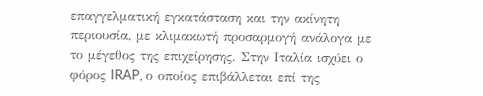επαγγελματική εγκατάσταση και την ακίνητη περιουσία, με κλιμακωτή προσαρμογή ανάλογα με το μέγεθος της επιχείρησης. Στην Ιταλία ισχύει ο φόρος IRAP, ο οποίος επιβάλλεται επί της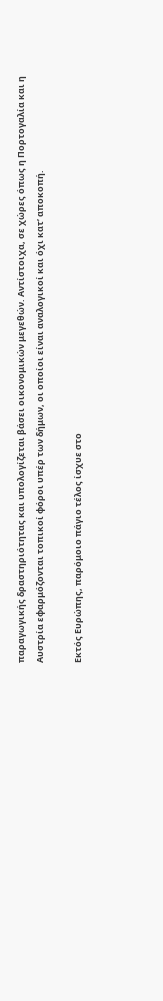παραγωγικής δραστηριότητας και υπολογίζεται βάσει οικονομικών μεγεθών. Αντίστοιχα, σε χώρες όπως η Πορτογαλία και η Αυστρία εφαρμόζονται τοπικοί φόροι υπέρ των δήμων, οι οποίοι είναι αναλογικοί και όχι κατ’ αποκοπή.

Εκτός Ευρώπης, παρόμοιο πάγιο τέλος ίσχυε στο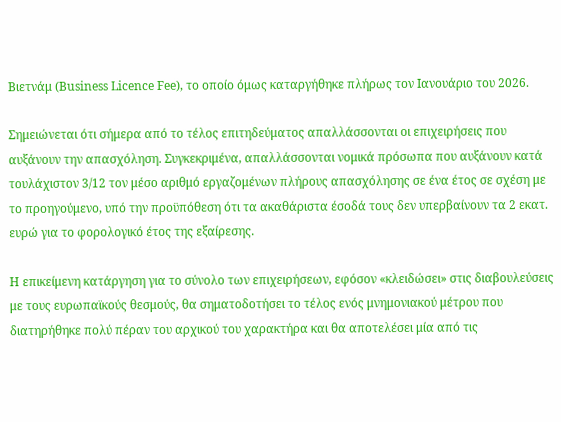Βιετνάμ (Business Licence Fee), το οποίο όμως καταργήθηκε πλήρως τον Ιανουάριο του 2026.

Σημειώνεται ότι σήμερα από το τέλος επιτηδεύματος απαλλάσσονται οι επιχειρήσεις που αυξάνουν την απασχόληση. Συγκεκριμένα, απαλλάσσονται νομικά πρόσωπα που αυξάνουν κατά τουλάχιστον 3/12 τον μέσο αριθμό εργαζομένων πλήρους απασχόλησης σε ένα έτος σε σχέση με το προηγούμενο, υπό την προϋπόθεση ότι τα ακαθάριστα έσοδά τους δεν υπερβαίνουν τα 2 εκατ. ευρώ για το φορολογικό έτος της εξαίρεσης.

Η επικείμενη κατάργηση για το σύνολο των επιχειρήσεων, εφόσον «κλειδώσει» στις διαβουλεύσεις με τους ευρωπαϊκούς θεσμούς, θα σηματοδοτήσει το τέλος ενός μνημονιακού μέτρου που διατηρήθηκε πολύ πέραν του αρχικού του χαρακτήρα και θα αποτελέσει μία από τις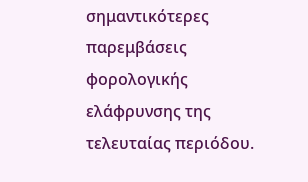σημαντικότερες παρεμβάσεις φορολογικής ελάφρυνσης της τελευταίας περιόδου.